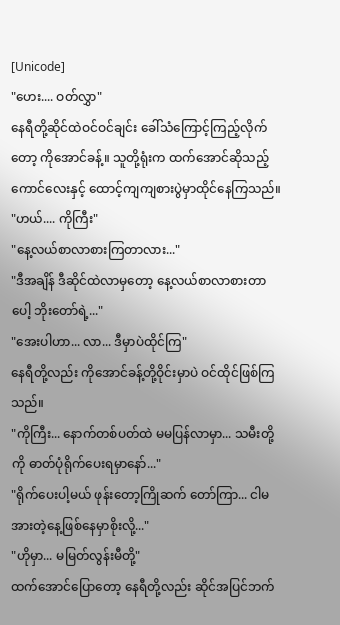[Unicode]
"ဟေး.... ဝတ်လွှာ"
နေရီတို့ဆိုင်ထဲဝင်ဝင်ချင်း ခေါ်သံကြောင့်ကြည့်လိုက်တော့ ကိုအောင်ခန့်။ သူတို့ရုံးက ထက်အောင်ဆိုသည့်ကောင်လေးနှင့် ထောင့်ကျကျစားပွဲမှာထိုင်နေကြသည်။
"ဟယ်.... ကိုကြီး"
"နေ့လယ်စာလာစားကြတာလား..."
"ဒီအချိန် ဒီဆိုင်ထဲလာမှတော့ နေ့လယ်စာလာစားတာပေါ့ ဘိုးတော်ရဲ့..."
"အေးပါဟာ... လာ... ဒီမှာပဲထိုင်ကြ"
နေရီတို့လည်း ကိုအောင်ခန့်တို့ဝိုင်းမှာပဲ ဝင်ထိုင်ဖြစ်ကြသည်။
"ကိုကြီး... နောက်တစ်ပတ်ထဲ မမပြန်လာမှာ... သမီးတို့ကို ဓာတ်ပုံရိုက်ပေးရမှာနော်..."
"ရိုက်ပေးပါ့မယ် ဖုန်းတော့ကြိုဆက် တော်ကြာ... ငါမအားတဲ့နေ့ဖြစ်နေမှာစိုးလို့..."
"ဟိုမှာ... မမြတ်လွန်းမီတို့"
ထက်အောင်ပြောတော့ နေရီတို့လည်း ဆိုင်အပြင်ဘက်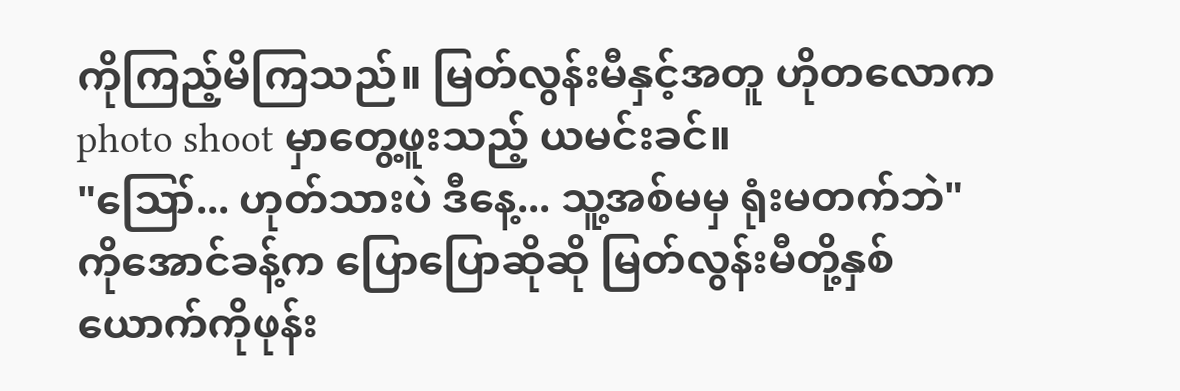ကိုကြည့်မိကြသည်။ မြတ်လွန်းမီနှင့်အတူ ဟိုတလောက photo shoot မှာတွေ့ဖူးသည့် ယမင်းခင်။
"ဪ... ဟုတ်သားပဲ ဒီနေ့... သူ့အစ်မမှ ရုံးမတက်ဘဲ"
ကိုအောင်ခန့်က ပြောပြောဆိုဆို မြတ်လွန်းမီတို့နှစ်ယောက်ကိုဖုန်း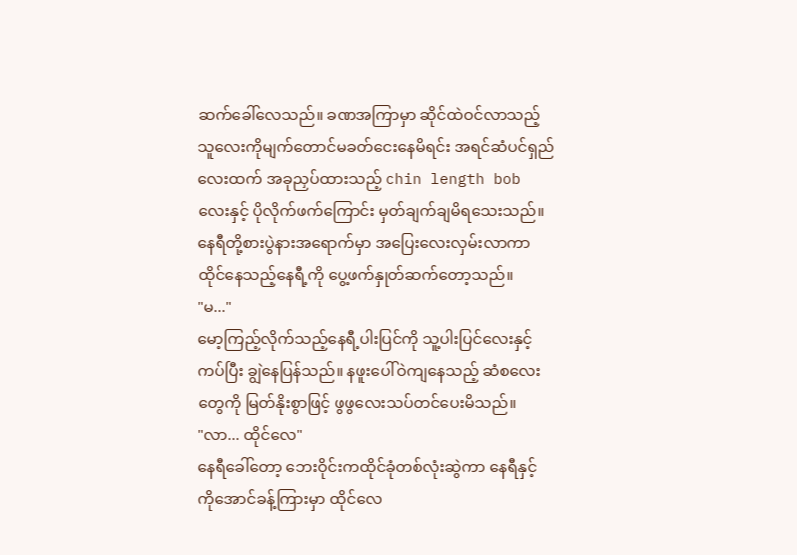ဆက်ခေါ်လေသည်။ ခဏအကြာမှာ ဆိုင်ထဲဝင်လာသည့် သူလေးကိုမျက်တောင်မခတ်ငေးနေမိရင်း အရင်ဆံပင်ရှည်လေးထက် အခုညှပ်ထားသည့် chin length bob လေးနှင့် ပိုလိုက်ဖက်ကြောင်း မှတ်ချက်ချမိရသေးသည်။ နေရီတို့စားပွဲနားအရောက်မှာ အပြေးလေးလှမ်းလာကာ ထိုင်နေသည့်နေရီ့ကို ပွေ့ဖက်နှုတ်ဆက်တော့သည်။
"မ..."
မော့ကြည့်လိုက်သည့်နေရီ့ပါးပြင်ကို သူ့ပါးပြင်လေးနှင့်ကပ်ပြီး ချွဲနေပြန်သည်။ နဖူးပေါ်ဝဲကျနေသည့် ဆံစလေးတွေကို မြတ်နိုးစွာဖြင့် ဖွဖွလေးသပ်တင်ပေးမိသည်။
"လာ... ထိုင်လေ"
နေရီခေါ်တော့ ဘေးဝိုင်းကထိုင်ခုံတစ်လုံးဆွဲကာ နေရီနှင့် ကိုအောင်ခန့်ကြားမှာ ထိုင်လေ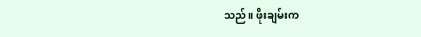သည်။ ဖိုးချမ်းက